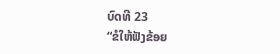ບົດທີ 23
“ຂໍໃຫ້ຟັງຂ້ອຍ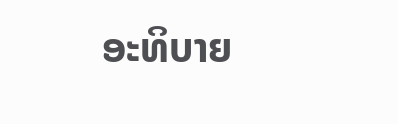ອະທິບາຍ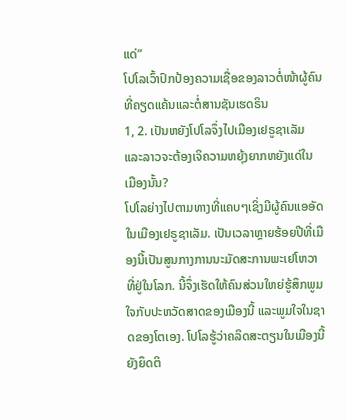ແດ່”
ໂປໂລເວົ້າປົກປ້ອງຄວາມເຊື່ອຂອງລາວຕໍ່ໜ້າຜູ້ຄົນທີ່ຄຽດແຄ້ນແລະຕໍ່ສານຊັນເຮດຣິນ
1, 2. ເປັນຫຍັງໂປໂລຈຶ່ງໄປເມືອງເຢຣູຊາເລັມ ແລະລາວຈະຕ້ອງເຈິຄວາມຫຍຸ້ງຍາກຫຍັງແດ່ໃນເມືອງນັ້ນ?
ໂປໂລຍ່າງໄປຕາມທາງທີ່ແຄບໆເຊິ່ງມີຜູ້ຄົນແອອັດໃນເມືອງເຢຣູຊາເລັມ. ເປັນເວລາຫຼາຍຮ້ອຍປີທີ່ເມືອງນີ້ເປັນສູນກາງການນະມັດສະການພະເຢໂຫວາທີ່ຢູ່ໃນໂລກ. ນີ້ຈຶ່ງເຮັດໃຫ້ຄົນສ່ວນໃຫຍ່ຮູ້ສຶກພູມໃຈກັບປະຫວັດສາດຂອງເມືອງນີ້ ແລະພູມໃຈໃນຊາດຂອງໂຕເອງ. ໂປໂລຮູ້ວ່າຄລິດສະຕຽນໃນເມືອງນີ້ຍັງຍຶດຕິ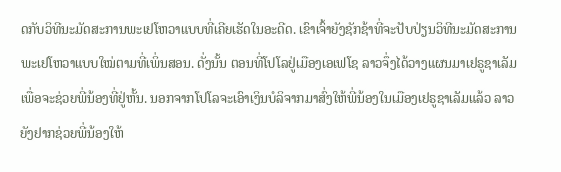ດກັບວິທີນະມັດສະການພະເຢໂຫວາແບບທີ່ເຄີຍເຮັດໃນອະດີດ. ເຂົາເຈົ້າຍັງຊັກຊ້າທີ່ຈະປັບປ່ຽນວິທີນະມັດສະການພະເຢໂຫວາແບບໃໝ່ຕາມທີ່ເພິ່ນສອນ. ດັ່ງນັ້ນ ຕອນທີ່ໂປໂລຢູ່ເມືອງເອເຟໂຊ ລາວຈຶ່ງໄດ້ວາງແຜນມາເຢຣູຊາເລັມເພື່ອຈະຊ່ວຍພີ່ນ້ອງທີ່ຢູ່ຫັ້ນ. ນອກຈາກໂປໂລຈະເອົາເງິນບໍລິຈາກມາສົ່ງໃຫ້ພີ່ນ້ອງໃນເມືອງເຢຣູຊາເລັມແລ້ວ ລາວຍັງຢາກຊ່ວຍພີ່ນ້ອງໃຫ້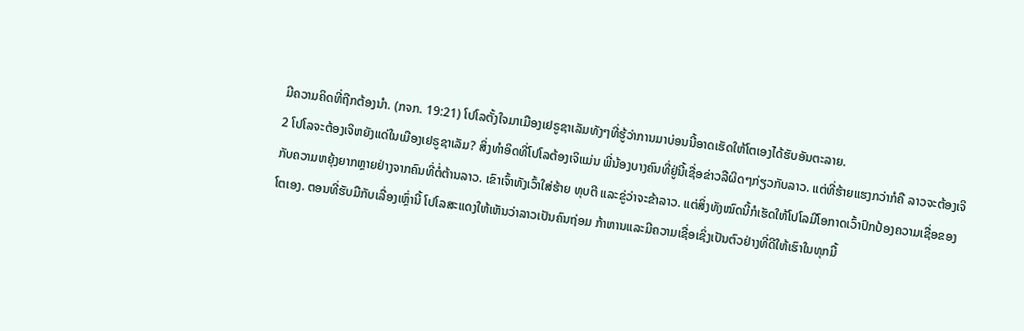ມີຄວາມຄິດທີ່ຖືກຕ້ອງນຳ. (ກຈກ. 19:21) ໂປໂລຕັ້ງໃຈມາເມືອງເຢຣູຊາເລັມທັງໆທີ່ຮູ້ວ່າການມາບ່ອນນີ້ອາດເຮັດໃຫ້ໂຕເອງໄດ້ຮັບອັນຕະລາຍ.
2 ໂປໂລຈະຕ້ອງເຈິຫຍັງແດ່ໃນເມືອງເຢຣູຊາເລັມ? ສິ່ງທຳອິດທີ່ໂປໂລຕ້ອງເຈິແມ່ນ ພີ່ນ້ອງບາງຄົນທີ່ຢູ່ນີ້ເຊື່ອຂ່າວລືຜິດໆກ່ຽວກັບລາວ. ແຕ່ທີ່ຮ້າຍແຮງກວ່າກໍຄື ລາວຈະຕ້ອງເຈິກັບຄວາມຫຍຸ້ງຍາກຫຼາຍຢ່າງຈາກຄົນທີ່ຕໍ່ຕ້ານລາວ. ເຂົາເຈົ້າທັງເວົ້າໃສ່ຮ້າຍ ທຸບຕີ ແລະຂູ່ວ່າຈະຂ້າລາວ. ແຕ່ສິ່ງທັງໝົດນີ້ກໍເຮັດໃຫ້ໂປໂລມີໂອກາດເວົ້າປົກປ້ອງຄວາມເຊື່ອຂອງໂຕເອງ. ຕອນທີ່ຮັບມືກັບເລື່ອງເຫຼົ່ານີ້ ໂປໂລສະແດງໃຫ້ເຫັນວ່າລາວເປັນຄົນຖ່ອມ ກ້າຫານແລະມີຄວາມເຊື່ອເຊິ່ງເປັນຕົວຢ່າງທີ່ດີໃຫ້ເຮົາໃນທຸກມື້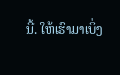ນີ້. ໃຫ້ເຮົາມາເບິ່ງ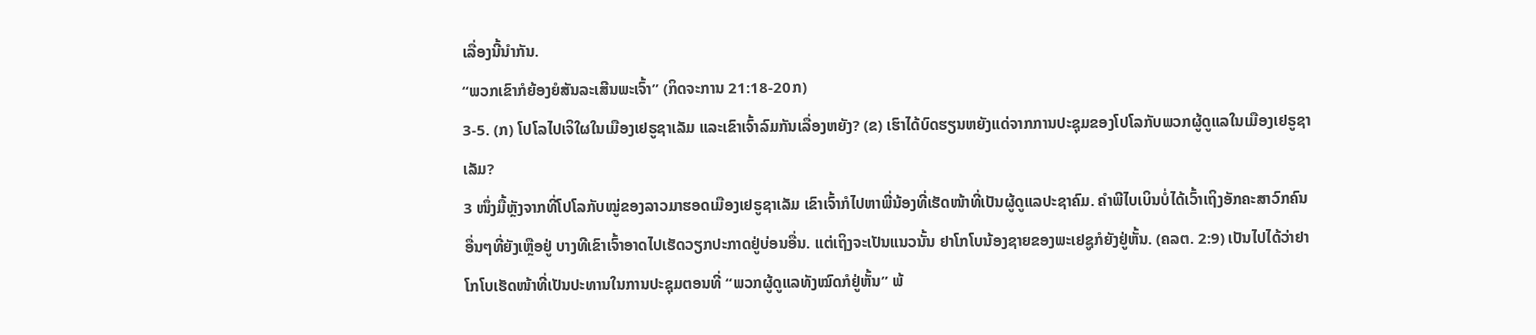ເລື່ອງນີ້ນຳກັນ.
“ພວກເຂົາກໍຍ້ອງຍໍສັນລະເສີນພະເຈົ້າ” (ກິດຈະການ 21:18-20ກ)
3-5. (ກ) ໂປໂລໄປເຈິໃຜໃນເມືອງເຢຣູຊາເລັມ ແລະເຂົາເຈົ້າລົມກັນເລື່ອງຫຍັງ? (ຂ) ເຮົາໄດ້ບົດຮຽນຫຍັງແດ່ຈາກການປະຊຸມຂອງໂປໂລກັບພວກຜູ້ດູແລໃນເມືອງເຢຣູຊາເລັມ?
3 ໜຶ່ງມື້ຫຼັງຈາກທີ່ໂປໂລກັບໝູ່ຂອງລາວມາຮອດເມືອງເຢຣູຊາເລັມ ເຂົາເຈົ້າກໍໄປຫາພີ່ນ້ອງທີ່ເຮັດໜ້າທີ່ເປັນຜູ້ດູແລປະຊາຄົມ. ຄຳພີໄບເບິນບໍ່ໄດ້ເວົ້າເຖິງອັກຄະສາວົກຄົນອື່ນໆທີ່ຍັງເຫຼືອຢູ່ ບາງທີເຂົາເຈົ້າອາດໄປເຮັດວຽກປະກາດຢູ່ບ່ອນອື່ນ. ແຕ່ເຖິງຈະເປັນແນວນັ້ນ ຢາໂກໂບນ້ອງຊາຍຂອງພະເຢຊູກໍຍັງຢູ່ຫັ້ນ. (ຄລຕ. 2:9) ເປັນໄປໄດ້ວ່າຢາໂກໂບເຮັດໜ້າທີ່ເປັນປະທານໃນການປະຊຸມຕອນທີ່ “ພວກຜູ້ດູແລທັງໝົດກໍຢູ່ຫັ້ນ” ພ້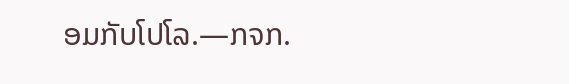ອມກັບໂປໂລ.—ກຈກ.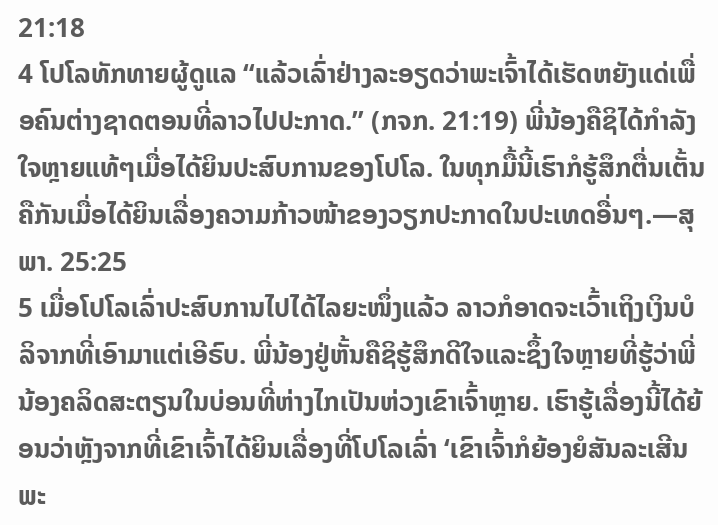21:18
4 ໂປໂລທັກທາຍຜູ້ດູແລ “ແລ້ວເລົ່າຢ່າງລະອຽດວ່າພະເຈົ້າໄດ້ເຮັດຫຍັງແດ່ເພື່ອຄົນຕ່າງຊາດຕອນທີ່ລາວໄປປະກາດ.” (ກຈກ. 21:19) ພີ່ນ້ອງຄືຊິໄດ້ກຳລັງໃຈຫຼາຍແທ້ໆເມື່ອໄດ້ຍິນປະສົບການຂອງໂປໂລ. ໃນທຸກມື້ນີ້ເຮົາກໍຮູ້ສຶກຕື່ນເຕັ້ນຄືກັນເມື່ອໄດ້ຍິນເລື່ອງຄວາມກ້າວໜ້າຂອງວຽກປະກາດໃນປະເທດອື່ນໆ.—ສຸພາ. 25:25
5 ເມື່ອໂປໂລເລົ່າປະສົບການໄປໄດ້ໄລຍະໜຶ່ງແລ້ວ ລາວກໍອາດຈະເວົ້າເຖິງເງິນບໍລິຈາກທີ່ເອົາມາແຕ່ເອີຣົບ. ພີ່ນ້ອງຢູ່ຫັ້ນຄືຊິຮູ້ສຶກດີໃຈແລະຊຶ້ງໃຈຫຼາຍທີ່ຮູ້ວ່າພີ່ນ້ອງຄລິດສະຕຽນໃນບ່ອນທີ່ຫ່າງໄກເປັນຫ່ວງເຂົາເຈົ້າຫຼາຍ. ເຮົາຮູ້ເລື່ອງນີ້ໄດ້ຍ້ອນວ່າຫຼັງຈາກທີ່ເຂົາເຈົ້າໄດ້ຍິນເລື່ອງທີ່ໂປໂລເລົ່າ ‘ເຂົາເຈົ້າກໍຍ້ອງຍໍສັນລະເສີນພະ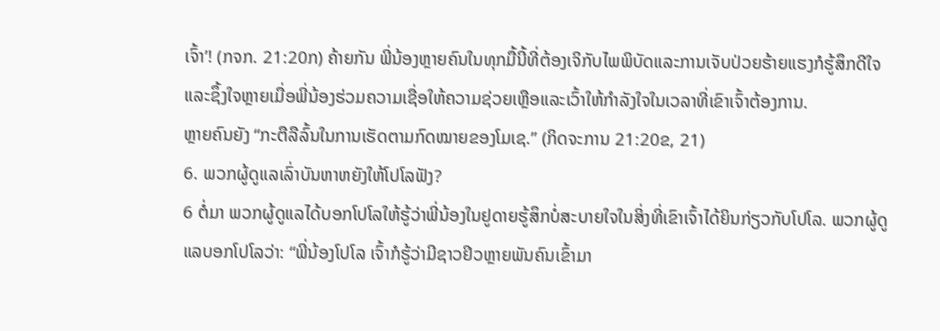ເຈົ້າ’! (ກຈກ. 21:20ກ) ຄ້າຍກັນ ພີ່ນ້ອງຫຼາຍຄົນໃນທຸກມື້ນີ້ທີ່ຕ້ອງເຈິກັບໄພພິບັດແລະການເຈັບປ່ວຍຮ້າຍແຮງກໍຮູ້ສຶກດີໃຈແລະຊຶ້ງໃຈຫຼາຍເມື່ອພີ່ນ້ອງຮ່ວມຄວາມເຊື່ອໃຫ້ຄວາມຊ່ວຍເຫຼືອແລະເວົ້າໃຫ້ກຳລັງໃຈໃນເວລາທີ່ເຂົາເຈົ້າຕ້ອງການ.
ຫຼາຍຄົນຍັງ “ກະຕືລືລົ້ນໃນການເຮັດຕາມກົດໝາຍຂອງໂມເຊ.” (ກິດຈະການ 21:20ຂ, 21)
6. ພວກຜູ້ດູແລເລົ່າບັນຫາຫຍັງໃຫ້ໂປໂລຟັງ?
6 ຕໍ່ມາ ພວກຜູ້ດູແລໄດ້ບອກໂປໂລໃຫ້ຮູ້ວ່າພີ່ນ້ອງໃນຢູດາຍຮູ້ສຶກບໍ່ສະບາຍໃຈໃນສິ່ງທີ່ເຂົາເຈົ້າໄດ້ຍິນກ່ຽວກັບໂປໂລ. ພວກຜູ້ດູແລບອກໂປໂລວ່າ: “ພີ່ນ້ອງໂປໂລ ເຈົ້າກໍຮູ້ວ່າມີຊາວຢິວຫຼາຍພັນຄົນເຂົ້າມາ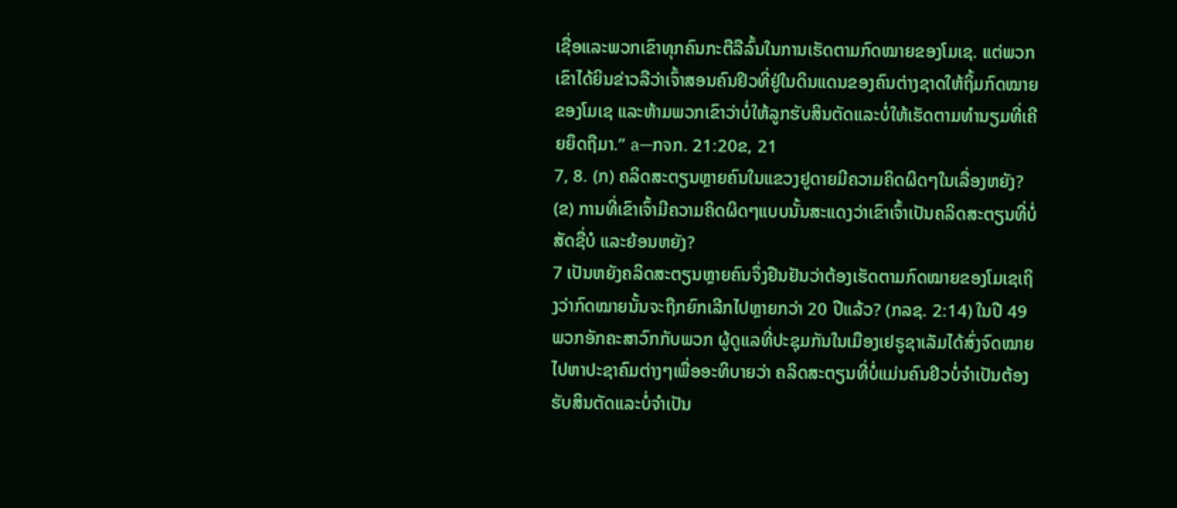ເຊື່ອແລະພວກເຂົາທຸກຄົນກະຕືລືລົ້ນໃນການເຮັດຕາມກົດໝາຍຂອງໂມເຊ. ແຕ່ພວກເຂົາໄດ້ຍິນຂ່າວລືວ່າເຈົ້າສອນຄົນຢິວທີ່ຢູ່ໃນດິນແດນຂອງຄົນຕ່າງຊາດໃຫ້ຖິ້ມກົດໝາຍຂອງໂມເຊ ແລະຫ້າມພວກເຂົາວ່າບໍ່ໃຫ້ລູກຮັບສິນຕັດແລະບໍ່ໃຫ້ເຮັດຕາມທຳນຽມທີ່ເຄີຍຍຶດຖືມາ.” a—ກຈກ. 21:20ຂ, 21
7, 8. (ກ) ຄລິດສະຕຽນຫຼາຍຄົນໃນແຂວງຢູດາຍມີຄວາມຄິດຜິດໆໃນເລື່ອງຫຍັງ? (ຂ) ການທີ່ເຂົາເຈົ້າມີຄວາມຄິດຜິດໆແບບນັ້ນສະແດງວ່າເຂົາເຈົ້າເປັນຄລິດສະຕຽນທີ່ບໍ່ສັດຊື່ບໍ ແລະຍ້ອນຫຍັງ?
7 ເປັນຫຍັງຄລິດສະຕຽນຫຼາຍຄົນຈຶ່ງຢືນຢັນວ່າຕ້ອງເຮັດຕາມກົດໝາຍຂອງໂມເຊເຖິງວ່າກົດໝາຍນັ້ນຈະຖືກຍົກເລີກໄປຫຼາຍກວ່າ 20 ປີແລ້ວ? (ກລຊ. 2:14) ໃນປີ 49 ພວກອັກຄະສາວົກກັບພວກ ຜູ້ດູແລທີ່ປະຊຸມກັນໃນເມືອງເຢຣູຊາເລັມໄດ້ສົ່ງຈົດໝາຍໄປຫາປະຊາຄົມຕ່າງໆເພື່ອອະທິບາຍວ່າ ຄລິດສະຕຽນທີ່ບໍ່ແມ່ນຄົນຢິວບໍ່ຈຳເປັນຕ້ອງຮັບສິນຕັດແລະບໍ່ຈຳເປັນ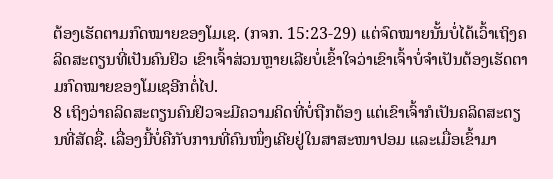ຕ້ອງເຮັດຕາມກົດໝາຍຂອງໂມເຊ. (ກຈກ. 15:23-29) ແຕ່ຈົດໝາຍນັ້ນບໍ່ໄດ້ເວົ້າເຖິງຄລິດສະຕຽນທີ່ເປັນຄົນຢິວ ເຂົາເຈົ້າສ່ວນຫຼາຍເລີຍບໍ່ເຂົ້າໃຈວ່າເຂົາເຈົ້າບໍ່ຈຳເປັນຕ້ອງເຮັດຕາມກົດໝາຍຂອງໂມເຊອີກຕໍ່ໄປ.
8 ເຖິງວ່າຄລິດສະຕຽນຄົນຢິວຈະມີຄວາມຄິດທີ່ບໍ່ຖືກຕ້ອງ ແຕ່ເຂົາເຈົ້າກໍເປັນຄລິດສະຕຽນທີ່ສັດຊື່. ເລື່ອງນີ້ບໍ່ຄືກັບການທີ່ຄົນໜຶ່ງເຄີຍຢູ່ໃນສາສະໜາປອມ ແລະເມື່ອເຂົ້າມາ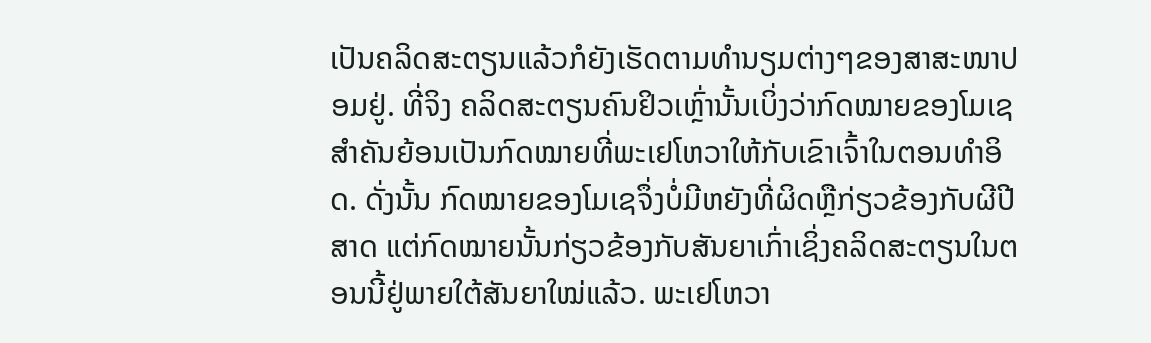ເປັນຄລິດສະຕຽນແລ້ວກໍຍັງເຮັດຕາມທຳນຽມຕ່າງໆຂອງສາສະໜາປອມຢູ່. ທີ່ຈິງ ຄລິດສະຕຽນຄົນຢິວເຫຼົ່ານັ້ນເບິ່ງວ່າກົດໝາຍຂອງໂມເຊສຳຄັນຍ້ອນເປັນກົດໝາຍທີ່ພະເຢໂຫວາໃຫ້ກັບເຂົາເຈົ້າໃນຕອນທຳອິດ. ດັ່ງນັ້ນ ກົດໝາຍຂອງໂມເຊຈຶ່ງບໍ່ມີຫຍັງທີ່ຜິດຫຼືກ່ຽວຂ້ອງກັບຜີປີສາດ ແຕ່ກົດໝາຍນັ້ນກ່ຽວຂ້ອງກັບສັນຍາເກົ່າເຊິ່ງຄລິດສະຕຽນໃນຕອນນີ້ຢູ່ພາຍໃຕ້ສັນຍາໃໝ່ແລ້ວ. ພະເຢໂຫວາ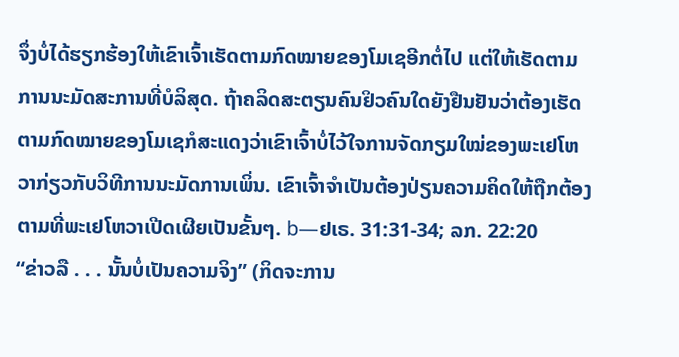ຈຶ່ງບໍ່ໄດ້ຮຽກຮ້ອງໃຫ້ເຂົາເຈົ້າເຮັດຕາມກົດໝາຍຂອງໂມເຊອີກຕໍ່ໄປ ແຕ່ໃຫ້ເຮັດຕາມການນະມັດສະການທີ່ບໍລິສຸດ. ຖ້າຄລິດສະຕຽນຄົນຢິວຄົນໃດຍັງຢືນຢັນວ່າຕ້ອງເຮັດຕາມກົດໝາຍຂອງໂມເຊກໍສະແດງວ່າເຂົາເຈົ້າບໍ່ໄວ້ໃຈການຈັດກຽມໃໝ່ຂອງພະເຢໂຫວາກ່ຽວກັບວິທີການນະມັດການເພິ່ນ. ເຂົາເຈົ້າຈຳເປັນຕ້ອງປ່ຽນຄວາມຄິດໃຫ້ຖືກຕ້ອງຕາມທີ່ພະເຢໂຫວາເປີດເຜີຍເປັນຂັ້ນໆ. b—ຢເຣ. 31:31-34; ລກ. 22:20
“ຂ່າວລື . . . ນັ້ນບໍ່ເປັນຄວາມຈິງ” (ກິດຈະການ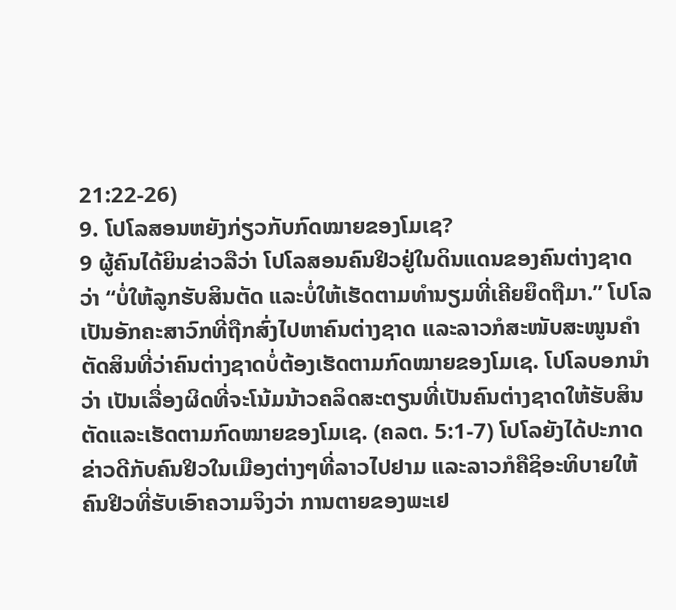21:22-26)
9. ໂປໂລສອນຫຍັງກ່ຽວກັບກົດໝາຍຂອງໂມເຊ?
9 ຜູ້ຄົນໄດ້ຍິນຂ່າວລືວ່າ ໂປໂລສອນຄົນຢິວຢູ່ໃນດິນແດນຂອງຄົນຕ່າງຊາດວ່າ “ບໍ່ໃຫ້ລູກຮັບສິນຕັດ ແລະບໍ່ໃຫ້ເຮັດຕາມທຳນຽມທີ່ເຄີຍຍຶດຖືມາ.” ໂປໂລເປັນອັກຄະສາວົກທີ່ຖືກສົ່ງໄປຫາຄົນຕ່າງຊາດ ແລະລາວກໍສະໜັບສະໜູນຄຳຕັດສິນທີ່ວ່າຄົນຕ່າງຊາດບໍ່ຕ້ອງເຮັດຕາມກົດໝາຍຂອງໂມເຊ. ໂປໂລບອກນຳວ່າ ເປັນເລື່ອງຜິດທີ່ຈະໂນ້ມນ້າວຄລິດສະຕຽນທີ່ເປັນຄົນຕ່າງຊາດໃຫ້ຮັບສິນຕັດແລະເຮັດຕາມກົດໝາຍຂອງໂມເຊ. (ຄລຕ. 5:1-7) ໂປໂລຍັງໄດ້ປະກາດຂ່າວດີກັບຄົນຢິວໃນເມືອງຕ່າງໆທີ່ລາວໄປຢາມ ແລະລາວກໍຄືຊິອະທິບາຍໃຫ້ຄົນຢິວທີ່ຮັບເອົາຄວາມຈິງວ່າ ການຕາຍຂອງພະເຢ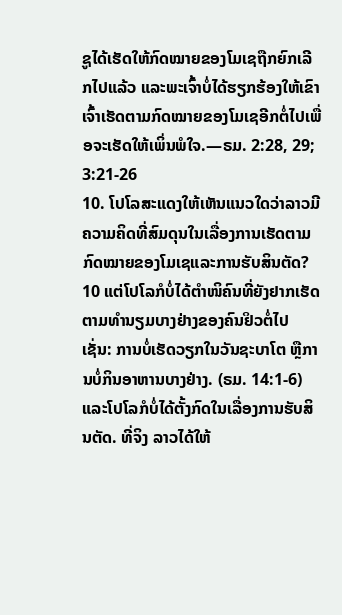ຊູໄດ້ເຮັດໃຫ້ກົດໝາຍຂອງໂມເຊຖືກຍົກເລີກໄປແລ້ວ ແລະພະເຈົ້າບໍ່ໄດ້ຮຽກຮ້ອງໃຫ້ເຂົາເຈົ້າເຮັດຕາມກົດໝາຍຂອງໂມເຊອີກຕໍ່ໄປເພື່ອຈະເຮັດໃຫ້ເພິ່ນພໍໃຈ.—ຣມ. 2:28, 29; 3:21-26
10. ໂປໂລສະແດງໃຫ້ເຫັນແນວໃດວ່າລາວມີຄວາມຄິດທີ່ສົມດຸນໃນເລື່ອງການເຮັດຕາມກົດໝາຍຂອງໂມເຊແລະການຮັບສິນຕັດ?
10 ແຕ່ໂປໂລກໍບໍ່ໄດ້ຕຳໜິຄົນທີ່ຍັງຢາກເຮັດຕາມທຳນຽມບາງຢ່າງຂອງຄົນຢິວຕໍ່ໄປ ເຊັ່ນ: ການບໍ່ເຮັດວຽກໃນວັນຊະບາໂຕ ຫຼືການບໍ່ກິນອາຫານບາງຢ່າງ. (ຣມ. 14:1-6) ແລະໂປໂລກໍບໍ່ໄດ້ຕັ້ງກົດໃນເລື່ອງການຮັບສິນຕັດ. ທີ່ຈິງ ລາວໄດ້ໃຫ້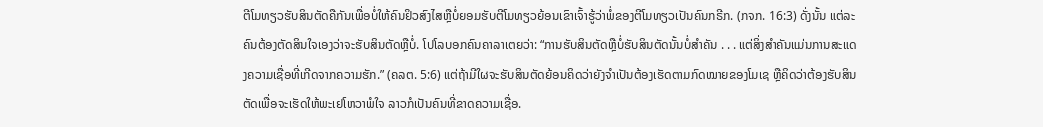ຕີໂມທຽວຮັບສິນຕັດຄືກັນເພື່ອບໍ່ໃຫ້ຄົນຢິວສົງໄສຫຼືບໍ່ຍອມຮັບຕີໂມທຽວຍ້ອນເຂົາເຈົ້າຮູ້ວ່າພໍ່ຂອງຕີໂມທຽວເປັນຄົນກຣີກ. (ກຈກ. 16:3) ດັ່ງນັ້ນ ແຕ່ລະຄົນຕ້ອງຕັດສິນໃຈເອງວ່າຈະຮັບສິນຕັດຫຼືບໍ່. ໂປໂລບອກຄົນຄາລາເຕຍວ່າ: “ການຮັບສິນຕັດຫຼືບໍ່ຮັບສິນຕັດນັ້ນບໍ່ສຳຄັນ . . . ແຕ່ສິ່ງສຳຄັນແມ່ນການສະແດງຄວາມເຊື່ອທີ່ເກີດຈາກຄວາມຮັກ.” (ຄລຕ. 5:6) ແຕ່ຖ້າມີໃຜຈະຮັບສິນຕັດຍ້ອນຄິດວ່າຍັງຈຳເປັນຕ້ອງເຮັດຕາມກົດໝາຍຂອງໂມເຊ ຫຼືຄິດວ່າຕ້ອງຮັບສິນຕັດເພື່ອຈະເຮັດໃຫ້ພະເຢໂຫວາພໍໃຈ ລາວກໍເປັນຄົນທີ່ຂາດຄວາມເຊື່ອ.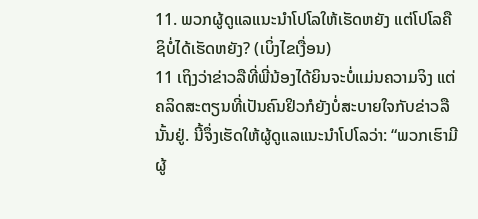11. ພວກຜູ້ດູແລແນະນຳໂປໂລໃຫ້ເຮັດຫຍັງ ແຕ່ໂປໂລຄືຊິບໍ່ໄດ້ເຮັດຫຍັງ? (ເບິ່ງໄຂເງື່ອນ)
11 ເຖິງວ່າຂ່າວລືທີ່ພີ່ນ້ອງໄດ້ຍິນຈະບໍ່ແມ່ນຄວາມຈິງ ແຕ່ຄລິດສະຕຽນທີ່ເປັນຄົນຢິວກໍຍັງບໍ່ສະບາຍໃຈກັບຂ່າວລືນັ້ນຢູ່. ນີ້ຈຶ່ງເຮັດໃຫ້ຜູ້ດູແລແນະນຳໂປໂລວ່າ: “ພວກເຮົາມີຜູ້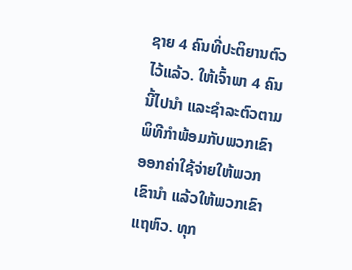ຊາຍ 4 ຄົນທີ່ປະຕິຍານຕົວໄວ້ແລ້ວ. ໃຫ້ເຈົ້າພາ 4 ຄົນນີ້ໄປນຳ ແລະຊຳລະຕົວຕາມພິທີກຳພ້ອມກັບພວກເຂົາ ອອກຄ່າໃຊ້ຈ່າຍໃຫ້ພວກເຂົານຳ ແລ້ວໃຫ້ພວກເຂົາແຖຫົວ. ທຸກ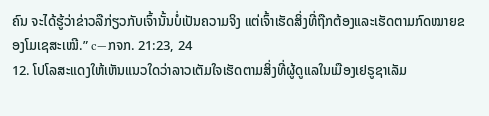ຄົນ ຈະໄດ້ຮູ້ວ່າຂ່າວລືກ່ຽວກັບເຈົ້ານັ້ນບໍ່ເປັນຄວາມຈິງ ແຕ່ເຈົ້າເຮັດສິ່ງທີ່ຖືກຕ້ອງແລະເຮັດຕາມກົດໝາຍຂອງໂມເຊສະເໝີ.” c—ກຈກ. 21:23, 24
12. ໂປໂລສະແດງໃຫ້ເຫັນແນວໃດວ່າລາວເຕັມໃຈເຮັດຕາມສິ່ງທີ່ຜູ້ດູແລໃນເມືອງເຢຣູຊາເລັມ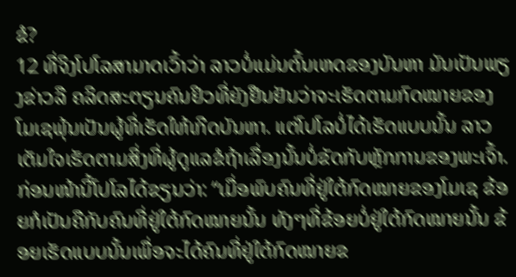ຂໍ?
12 ທີ່ຈິງໂປໂລສາມາດເວົ້າວ່າ ລາວບໍ່ແມ່ນຕົ້ນເຫດຂອງບັນຫາ ມັນເປັນພຽງຂ່າວລື ຄລິດສະຕຽນຄົນຢິວທີ່ຍັງຢືນຢັນວ່າຈະເຮັດຕາມກົດໝາຍຂອງໂມເຊພຸ້ນເປັນຜູ້ທີ່ເຮັດໃຫ້ເກີດບັນຫາ. ແຕ່ໂປໂລບໍ່ໄດ້ເຮັດແບບນັ້ນ ລາວເຕັມໃຈເຮັດຕາມສິ່ງທີ່ຜູ້ດູແລຂໍຖ້າເລື່ອງນັ້ນບໍ່ຂັດກັບຫຼັກການຂອງພະເຈົ້າ. ກ່ອນໜ້ານີ້ໂປໂລໄດ້ຂຽນວ່າ: “ເມື່ອພົບຄົນທີ່ຢູ່ໃຕ້ກົດໝາຍຂອງໂມເຊ ຂ້ອຍກໍເປັນຄືກັບຄົນທີ່ຢູ່ໃຕ້ກົດໝາຍນັ້ນ ທັງໆທີ່ຂ້ອຍບໍ່ຢູ່ໃຕ້ກົດໝາຍນັ້ນ ຂ້ອຍເຮັດແບບນັ້ນເພື່ອຈະໄດ້ຄົນທີ່ຢູ່ໃຕ້ກົດໝາຍຂ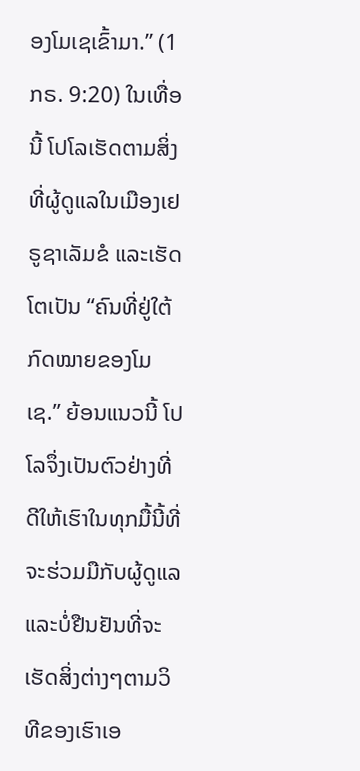ອງໂມເຊເຂົ້າມາ.” (1ກຣ. 9:20) ໃນເທື່ອນີ້ ໂປໂລເຮັດຕາມສິ່ງທີ່ຜູ້ດູແລໃນເມືອງເຢຣູຊາເລັມຂໍ ແລະເຮັດໂຕເປັນ “ຄົນທີ່ຢູ່ໃຕ້ກົດໝາຍຂອງໂມເຊ.” ຍ້ອນແນວນີ້ ໂປໂລຈຶ່ງເປັນຕົວຢ່າງທີ່ດີໃຫ້ເຮົາໃນທຸກມື້ນີ້ທີ່ຈະຮ່ວມມືກັບຜູ້ດູແລແລະບໍ່ຢືນຢັນທີ່ຈະເຮັດສິ່ງຕ່າງໆຕາມວິທີຂອງເຮົາເອ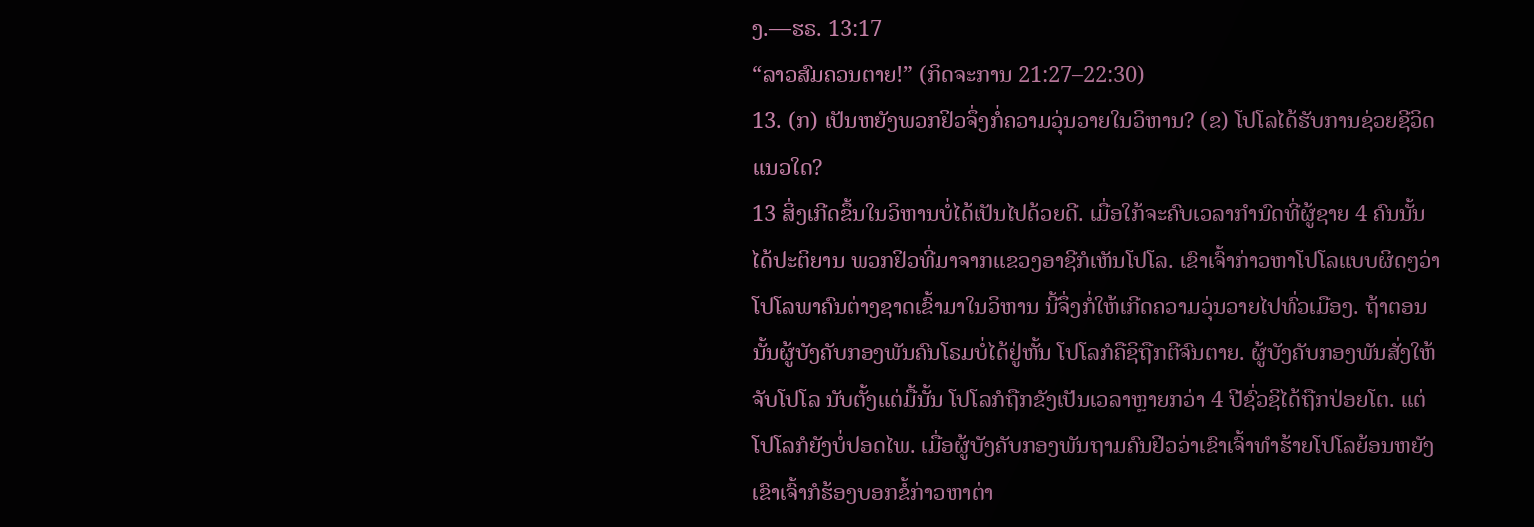ງ.—ຮຣ. 13:17
“ລາວສົມຄວນຕາຍ!” (ກິດຈະການ 21:27–22:30)
13. (ກ) ເປັນຫຍັງພວກຢິວຈຶ່ງກໍ່ຄວາມວຸ່ນວາຍໃນວິຫານ? (ຂ) ໂປໂລໄດ້ຮັບການຊ່ວຍຊີວິດແນວໃດ?
13 ສິ່ງເກີດຂຶ້ນໃນວິຫານບໍ່ໄດ້ເປັນໄປດ້ວຍດີ. ເມື່ອໃກ້ຈະຄົບເວລາກຳນົດທີ່ຜູ້ຊາຍ 4 ຄົນນັ້ນໄດ້ປະຕິຍານ ພວກຢິວທີ່ມາຈາກແຂວງອາຊີກໍເຫັນໂປໂລ. ເຂົາເຈົ້າກ່າວຫາໂປໂລແບບຜິດໆວ່າໂປໂລພາຄົນຕ່າງຊາດເຂົ້າມາໃນວິຫານ ນີ້ຈຶ່ງກໍ່ໃຫ້ເກີດຄວາມວຸ່ນວາຍໄປທົ່ວເມືອງ. ຖ້າຕອນນັ້ນຜູ້ບັງຄັບກອງພັນຄົນໂຣມບໍ່ໄດ້ຢູ່ຫັ້ນ ໂປໂລກໍຄືຊິຖືກຕີຈົນຕາຍ. ຜູ້ບັງຄັບກອງພັນສັ່ງໃຫ້ຈັບໂປໂລ ນັບຕັ້ງແຕ່ມື້ນັ້ນ ໂປໂລກໍຖືກຂັງເປັນເວລາຫຼາຍກວ່າ 4 ປີຊົ່ວຊິໄດ້ຖືກປ່ອຍໂຕ. ແຕ່ໂປໂລກໍຍັງບໍ່ປອດໄພ. ເມື່ອຜູ້ບັງຄັບກອງພັນຖາມຄົນຢິວວ່າເຂົາເຈົ້າທຳຮ້າຍໂປໂລຍ້ອນຫຍັງ ເຂົາເຈົ້າກໍຮ້ອງບອກຂໍ້ກ່າວຫາຕ່າ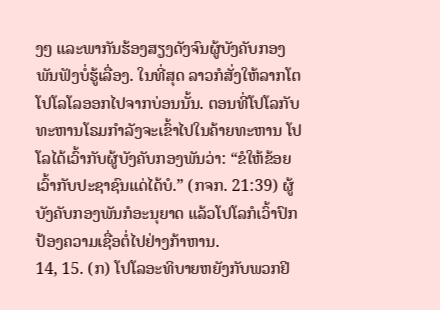ງໆ ແລະພາກັນຮ້ອງສຽງດັງຈົນຜູ້ບັງຄັບກອງພັນຟັງບໍ່ຮູ້ເລື່ອງ. ໃນທີ່ສຸດ ລາວກໍສັ່ງໃຫ້ລາກໂຕໂປໂລໂລອອກໄປຈາກບ່ອນນັ້ນ. ຕອນທີ່ໂປໂລກັບທະຫານໂຣມກຳລັງຈະເຂົ້າໄປໃນຄ້າຍທະຫານ ໂປໂລໄດ້ເວົ້າກັບຜູ້ບັງຄັບກອງພັນວ່າ: “ຂໍໃຫ້ຂ້ອຍເວົ້າກັບປະຊາຊົນແດ່ໄດ້ບໍ.” (ກຈກ. 21:39) ຜູ້ບັງຄັບກອງພັນກໍອະນຸຍາດ ແລ້ວໂປໂລກໍເວົ້າປົກປ້ອງຄວາມເຊື່ອຕໍ່ໄປຢ່າງກ້າຫານ.
14, 15. (ກ) ໂປໂລອະທິບາຍຫຍັງກັບພວກຢິ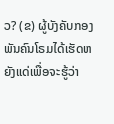ວ? (ຂ) ຜູ້ບັງຄັບກອງພັນຄົນໂຣມໄດ້ເຮັດຫຍັງແດ່ເພື່ອຈະຮູ້ວ່າ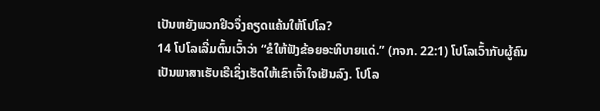ເປັນຫຍັງພວກຢິວຈຶ່ງຄຽດແຄ້ນໃຫ້ໂປໂລ?
14 ໂປໂລເລີ່ມຕົ້ນເວົ້າວ່າ “ຂໍໃຫ້ຟັງຂ້ອຍອະທິບາຍແດ່.” (ກຈກ. 22:1) ໂປໂລເວົ້າກັບຜູ້ຄົນເປັນພາສາເຮັບເຣີເຊິ່ງເຮັດໃຫ້ເຂົາເຈົ້າໃຈເຢັນລົງ. ໂປໂລ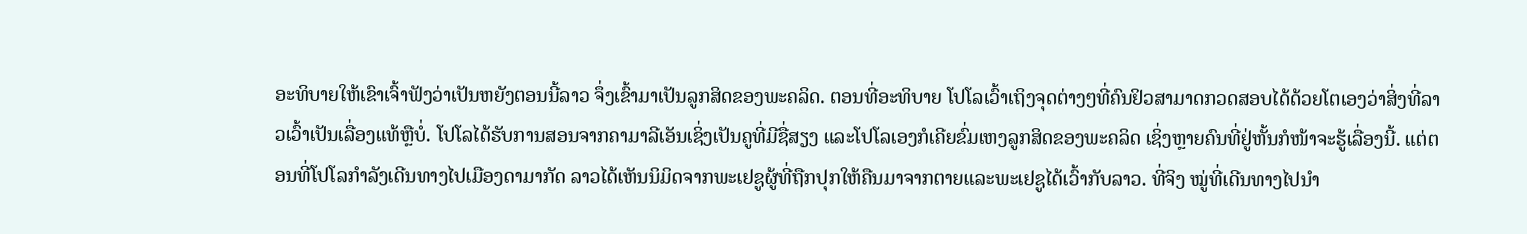ອະທິບາຍໃຫ້ເຂົາເຈົ້າຟັງວ່າເປັນຫຍັງຕອນນີ້ລາວ ຈຶ່ງເຂົ້າມາເປັນລູກສິດຂອງພະຄລິດ. ຕອນທີ່ອະທິບາຍ ໂປໂລເວົ້າເຖິງຈຸດຕ່າງໆທີ່ຄົນຢິວສາມາດກວດສອບໄດ້ດ້ວຍໂຕເອງວ່າສິ່ງທີ່ລາວເວົ້າເປັນເລື່ອງແທ້ຫຼືບໍ່. ໂປໂລໄດ້ຮັບການສອນຈາກຄາມາລີເອັນເຊິ່ງເປັນຄູທີ່ມີຊື່ສຽງ ແລະໂປໂລເອງກໍເຄີຍຂົ່ມເຫງລູກສິດຂອງພະຄລິດ ເຊິ່ງຫຼາຍຄົນທີ່ຢູ່ຫັ້ນກໍໜ້າຈະຮູ້ເລື່ອງນີ້. ແຕ່ຕອນທີ່ໂປໂລກຳລັງເດີນທາງໄປເມືອງດາມາກັດ ລາວໄດ້ເຫັນນິມິດຈາກພະເຢຊູຜູ້ທີ່ຖືກປຸກໃຫ້ຄືນມາຈາກຕາຍແລະພະເຢຊູໄດ້ເວົ້າກັບລາວ. ທີ່ຈິງ ໝູ່ທີ່ເດີນທາງໄປນຳ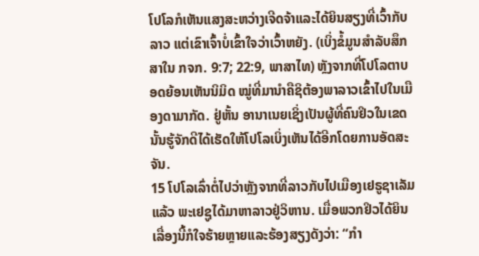ໂປໂລກໍເຫັນແສງສະຫວ່າງເຈີດຈ້າແລະໄດ້ຍິນສຽງທີ່ເວົ້າກັບລາວ ແຕ່ເຂົາເຈົ້າບໍ່ເຂົ້າໃຈວ່າເວົ້າຫຍັງ. (ເບິ່ງຂໍ້ມູນສຳລັບສຶກສາໃນ ກຈກ. 9:7; 22:9, ພາສາໄທ) ຫຼັງຈາກທີ່ໂປໂລຕາບອດຍ້ອນເຫັນນິມິດ ໝູ່ທີ່ມານຳຄືຊິຕ້ອງພາລາວເຂົ້າໄປໃນເມືອງດາມາກັດ. ຢູ່ຫັ້ນ ອານາເນຍເຊິ່ງເປັນຜູ້ທີ່ຄົນຢິວໃນເຂດນັ້ນຮູ້ຈັກດີໄດ້ເຮັດໃຫ້ໂປໂລເບິ່ງເຫັນໄດ້ອີກໂດຍການອັດສະຈັນ.
15 ໂປໂລເລົ່າຕໍ່ໄປວ່າຫຼັງຈາກທີ່ລາວກັບໄປເມືອງເຢຣູຊາເລັມແລ້ວ ພະເຢຊູໄດ້ມາຫາລາວຢູ່ວິຫານ. ເມື່ອພວກຢິວໄດ້ຍິນເລື່ອງນີ້ກໍໃຈຮ້າຍຫຼາຍແລະຮ້ອງສຽງດັງວ່າ: “ກຳ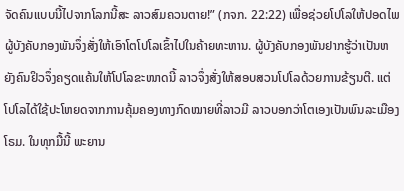ຈັດຄົນແບບນີ້ໄປຈາກໂລກນີ້ສະ ລາວສົມຄວນຕາຍ!” (ກຈກ. 22:22) ເພື່ອຊ່ວຍໂປໂລໃຫ້ປອດໄພ ຜູ້ບັງຄັບກອງພັນຈຶ່ງສັ່ງໃຫ້ເອົາໂຕໂປໂລເຂົ້າໄປໃນຄ້າຍທະຫານ. ຜູ້ບັງຄັບກອງພັນຢາກຮູ້ວ່າເປັນຫຍັງຄົນຢິວຈຶ່ງຄຽດແຄ້ນໃຫ້ໂປໂລຂະໜາດນີ້ ລາວຈຶ່ງສັ່ງໃຫ້ສອບສວນໂປໂລດ້ວຍການຂ້ຽນຕີ. ແຕ່ໂປໂລໄດ້ໃຊ້ປະໂຫຍດຈາກການຄຸ້ມຄອງທາງກົດໝາຍທີ່ລາວມີ ລາວບອກວ່າໂຕເອງເປັນພົນລະເມືອງໂຣມ. ໃນທຸກມື້ນີ້ ພະຍານ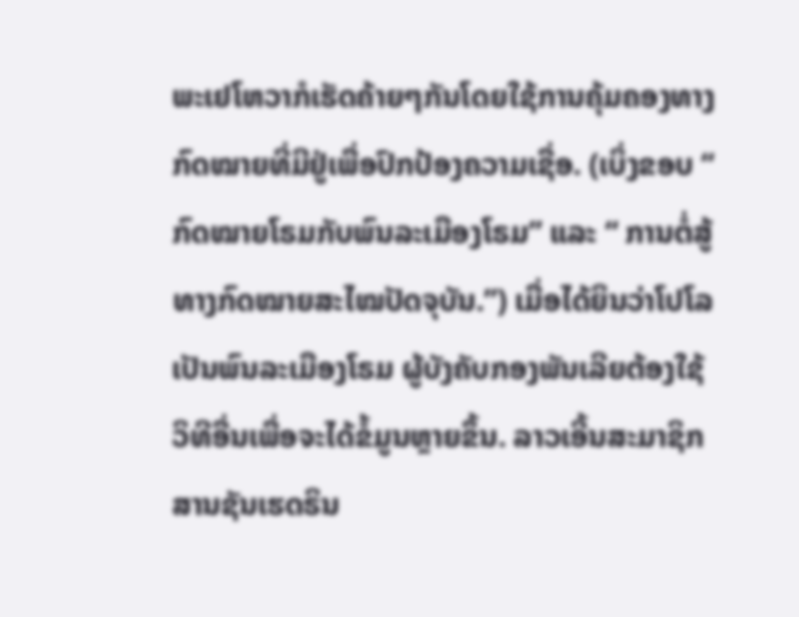ພະເຢໂຫວາກໍເຮັດຄ້າຍໆກັນໂດຍໃຊ້ການຄຸ້ມຄອງທາງກົດໝາຍທີ່ມີຢູ່ເພື່ອປົກປ້ອງຄວາມເຊື່ອ. (ເບິ່ງຂອບ “ ກົດໝາຍໂຣມກັບພົນລະເມືອງໂຣມ” ແລະ “ ການຕໍ່ສູ້ທາງກົດໝາຍສະໄໝປັດຈຸບັນ.”) ເມື່ອໄດ້ຍິນວ່າໂປໂລ ເປັນພົນລະເມືອງໂຣມ ຜູ້ບັງຄັບກອງພັນເລີຍຕ້ອງໃຊ້ວິທີອື່ນເພື່ອຈະໄດ້ຂໍ້ມູນຫຼາຍຂຶ້ນ. ລາວເອີ້ນສະມາຊິກສານຊັນເຮດຣິນ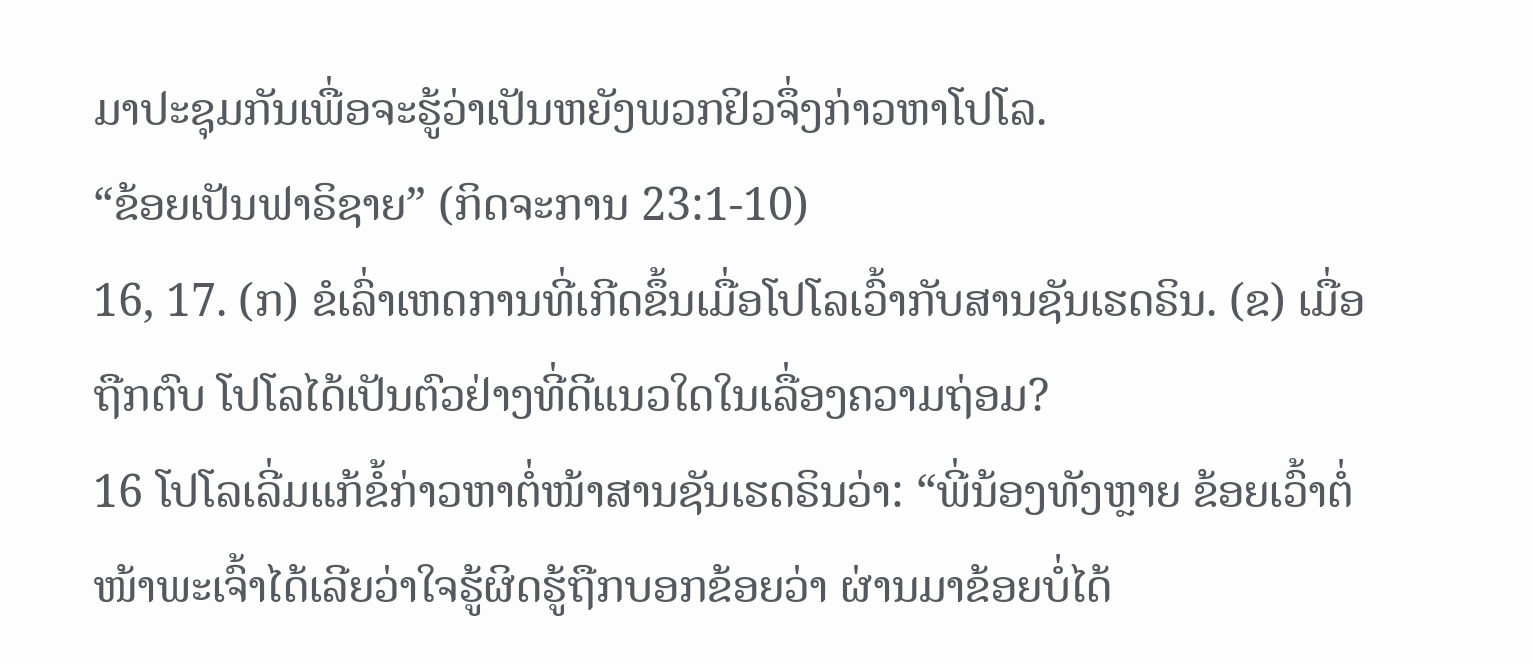ມາປະຊຸມກັນເພື່ອຈະຮູ້ວ່າເປັນຫຍັງພວກຢິວຈຶ່ງກ່າວຫາໂປໂລ.
“ຂ້ອຍເປັນຟາຣິຊາຍ” (ກິດຈະການ 23:1-10)
16, 17. (ກ) ຂໍເລົ່າເຫດການທີ່ເກີດຂຶ້ນເມື່ອໂປໂລເວົ້າກັບສານຊັນເຮດຣິນ. (ຂ) ເມື່ອຖືກຕົບ ໂປໂລໄດ້ເປັນຕົວຢ່າງທີ່ດີແນວໃດໃນເລື່ອງຄວາມຖ່ອມ?
16 ໂປໂລເລີ່ມແກ້ຂໍ້ກ່າວຫາຕໍ່ໜ້າສານຊັນເຮດຣິນວ່າ: “ພີ່ນ້ອງທັງຫຼາຍ ຂ້ອຍເວົ້າຕໍ່ໜ້າພະເຈົ້າໄດ້ເລີຍວ່າໃຈຮູ້ຜິດຮູ້ຖືກບອກຂ້ອຍວ່າ ຜ່ານມາຂ້ອຍບໍ່ໄດ້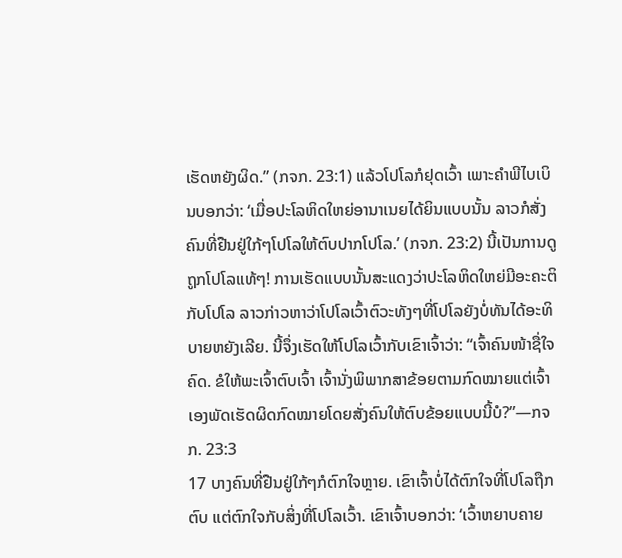ເຮັດຫຍັງຜິດ.” (ກຈກ. 23:1) ແລ້ວໂປໂລກໍຢຸດເວົ້າ ເພາະຄຳພີໄບເບິນບອກວ່າ: ‘ເມື່ອປະໂລຫິດໃຫຍ່ອານາເນຍໄດ້ຍິນແບບນັ້ນ ລາວກໍສັ່ງຄົນທີ່ຢືນຢູ່ໃກ້ໆໂປໂລໃຫ້ຕົບປາກໂປໂລ.’ (ກຈກ. 23:2) ນີ້ເປັນການດູຖູກໂປໂລແທ້ໆ! ການເຮັດແບບນັ້ນສະແດງວ່າປະໂລຫິດໃຫຍ່ມີອະຄະຕິກັບໂປໂລ ລາວກ່າວຫາວ່າໂປໂລເວົ້າຕົວະທັງໆທີ່ໂປໂລຍັງບໍ່ທັນໄດ້ອະທິບາຍຫຍັງເລີຍ. ນີ້ຈຶ່ງເຮັດໃຫ້ໂປໂລເວົ້າກັບເຂົາເຈົ້າວ່າ: “ເຈົ້າຄົນໜ້າຊື່ໃຈຄົດ. ຂໍໃຫ້ພະເຈົ້າຕົບເຈົ້າ ເຈົ້ານັ່ງພິພາກສາຂ້ອຍຕາມກົດໝາຍແຕ່ເຈົ້າເອງພັດເຮັດຜິດກົດໝາຍໂດຍສັ່ງຄົນໃຫ້ຕົບຂ້ອຍແບບນີ້ບໍ?”—ກຈກ. 23:3
17 ບາງຄົນທີ່ຢືນຢູ່ໃກ້ໆກໍຕົກໃຈຫຼາຍ. ເຂົາເຈົ້າບໍ່ໄດ້ຕົກໃຈທີ່ໂປໂລຖືກຕົບ ແຕ່ຕົກໃຈກັບສິ່ງທີ່ໂປໂລເວົ້າ. ເຂົາເຈົ້າບອກວ່າ: ‘ເວົ້າຫຍາບຄາຍ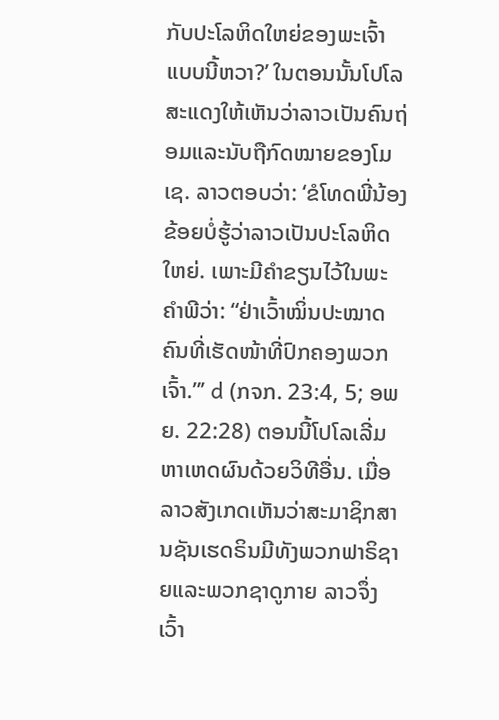ກັບປະໂລຫິດໃຫຍ່ຂອງພະເຈົ້າແບບນີ້ຫວາ?’ ໃນຕອນນັ້ນໂປໂລສະແດງໃຫ້ເຫັນວ່າລາວເປັນຄົນຖ່ອມແລະນັບຖືກົດໝາຍຂອງໂມເຊ. ລາວຕອບວ່າ: ‘ຂໍໂທດພີ່ນ້ອງ ຂ້ອຍບໍ່ຮູ້ວ່າລາວເປັນປະໂລຫິດໃຫຍ່. ເພາະມີຄຳຂຽນໄວ້ໃນພະຄຳພີວ່າ: “ຢ່າເວົ້າໝິ່ນປະໝາດຄົນທີ່ເຮັດໜ້າທີ່ປົກຄອງພວກເຈົ້າ.”’ d (ກຈກ. 23:4, 5; ອພຍ. 22:28) ຕອນນີ້ໂປໂລເລີ່ມຫາເຫດຜົນດ້ວຍວິທີອື່ນ. ເມື່ອລາວສັງເກດເຫັນວ່າສະມາຊິກສານຊັນເຮດຣິນມີທັງພວກຟາຣິຊາຍແລະພວກຊາດູກາຍ ລາວຈຶ່ງເວົ້າ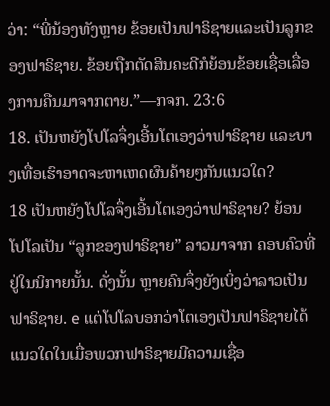ວ່າ: “ພີ່ນ້ອງທັງຫຼາຍ ຂ້ອຍເປັນຟາຣິຊາຍແລະເປັນລູກຂອງຟາຣິຊາຍ. ຂ້ອຍຖືກຕັດສິນຄະດີກໍຍ້ອນຂ້ອຍເຊື່ອເລື່ອງການຄືນມາຈາກຕາຍ.”—ກຈກ. 23:6
18. ເປັນຫຍັງໂປໂລຈຶ່ງເອີ້ນໂຕເອງວ່າຟາຣິຊາຍ ແລະບາງເທື່ອເຮົາອາດຈະຫາເຫດຜົນຄ້າຍໆກັນແນວໃດ?
18 ເປັນຫຍັງໂປໂລຈຶ່ງເອີ້ນໂຕເອງວ່າຟາຣິຊາຍ? ຍ້ອນໂປໂລເປັນ “ລູກຂອງຟາຣິຊາຍ” ລາວມາຈາກ ຄອບຄົວທີ່ຢູ່ໃນນິກາຍນັ້ນ. ດັ່ງນັ້ນ ຫຼາຍຄົນຈຶ່ງຍັງເບິ່ງວ່າລາວເປັນຟາຣິຊາຍ. e ແຕ່ໂປໂລບອກວ່າໂຕເອງເປັນຟາຣິຊາຍໄດ້ແນວໃດໃນເມື່ອພວກຟາຣິຊາຍມີຄວາມເຊື່ອ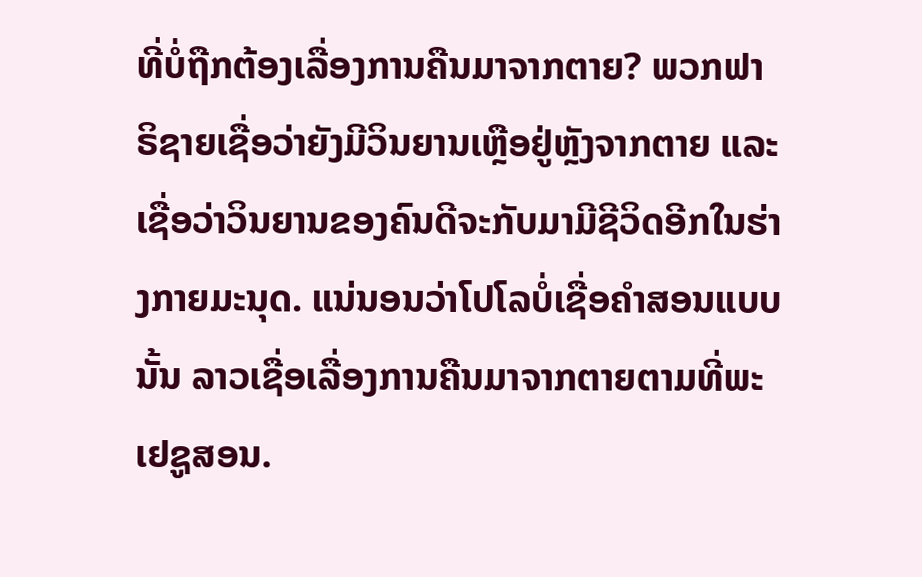ທີ່ບໍ່ຖືກຕ້ອງເລື່ອງການຄືນມາຈາກຕາຍ? ພວກຟາຣິຊາຍເຊື່ອວ່າຍັງມີວິນຍານເຫຼືອຢູ່ຫຼັງຈາກຕາຍ ແລະເຊື່ອວ່າວິນຍານຂອງຄົນດີຈະກັບມາມີຊີວິດອີກໃນຮ່າງກາຍມະນຸດ. ແນ່ນອນວ່າໂປໂລບໍ່ເຊື່ອຄຳສອນແບບນັ້ນ ລາວເຊື່ອເລື່ອງການຄືນມາຈາກຕາຍຕາມທີ່ພະເຢຊູສອນ.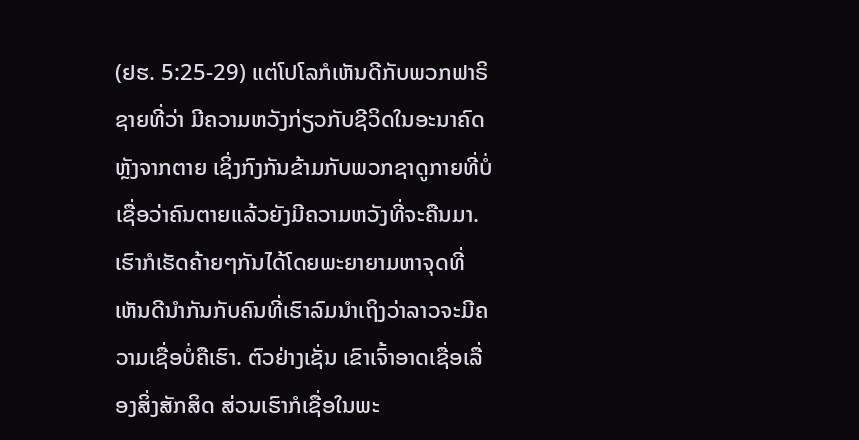(ຢຮ. 5:25-29) ແຕ່ໂປໂລກໍເຫັນດີກັບພວກຟາຣິຊາຍທີ່ວ່າ ມີຄວາມຫວັງກ່ຽວກັບຊີວິດໃນອະນາຄົດຫຼັງຈາກຕາຍ ເຊິ່ງກົງກັນຂ້າມກັບພວກຊາດູກາຍທີ່ບໍ່ເຊື່ອວ່າຄົນຕາຍແລ້ວຍັງມີຄວາມຫວັງທີ່ຈະຄືນມາ. ເຮົາກໍເຮັດຄ້າຍໆກັນໄດ້ໂດຍພະຍາຍາມຫາຈຸດທີ່ເຫັນດີນຳກັນກັບຄົນທີ່ເຮົາລົມນຳເຖິງວ່າລາວຈະມີຄວາມເຊື່ອບໍ່ຄືເຮົາ. ຕົວຢ່າງເຊັ່ນ ເຂົາເຈົ້າອາດເຊື່ອເລື່ອງສິ່ງສັກສິດ ສ່ວນເຮົາກໍເຊື່ອໃນພະ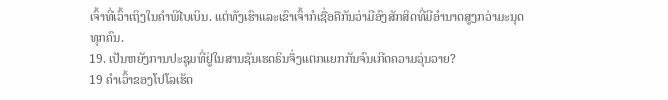ເຈົ້າທີ່ເວົ້າເຖິງໃນຄຳພີໄບເບິນ. ແຕ່ທັງເຮົາແລະເຂົາເຈົ້າກໍເຊື່ອຄືກັນວ່າມີອົງສັກສິດທີ່ມີອຳນາດສູງກວ່າມະນຸດທຸກຄົນ.
19. ເປັນຫຍັງການປະຊຸມທີ່ຢູ່ໃນສານຊັນເຮດຣິນຈຶ່ງແຕກແຍກກັນຈົນເກີດຄວາມວຸ່ນວາຍ?
19 ຄຳເວົ້າຂອງໂປໂລເຮັດ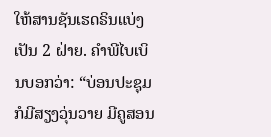ໃຫ້ສານຊັນເຮດຣິນແບ່ງເປັນ 2 ຝ່າຍ. ຄຳພີໄບເບິນບອກວ່າ: “ບ່ອນປະຊຸມກໍມີສຽງວຸ່ນວາຍ ມີຄູສອນ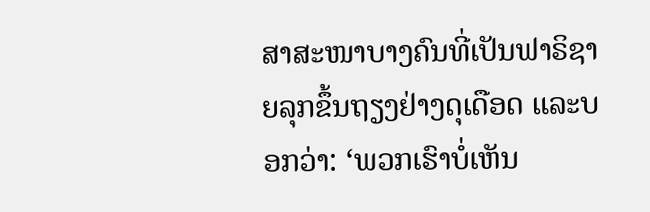ສາສະໜາບາງຄົນທີ່ເປັນຟາຣິຊາຍລຸກຂຶ້ນຖຽງຢ່າງດຸເດືອດ ແລະບອກວ່າ: ‘ພວກເຮົາບໍ່ເຫັນ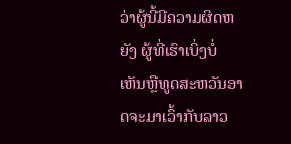ວ່າຜູ້ນີ້ມີຄວາມຜິດຫຍັງ ຜູ້ທີ່ເຮົາເບິ່ງບໍ່ເຫັນຫຼືທູດສະຫວັນອາດຈະມາເວົ້າກັບລາວ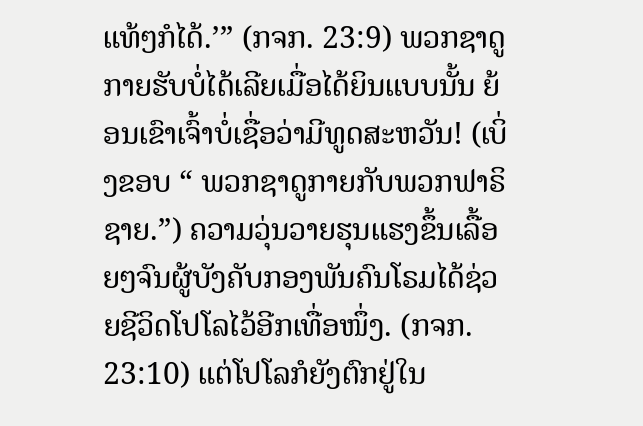ແທ້ໆກໍໄດ້.’” (ກຈກ. 23:9) ພວກຊາດູກາຍຮັບບໍ່ໄດ້ເລີຍເມື່ອໄດ້ຍິນແບບນັ້ນ ຍ້ອນເຂົາເຈົ້າບໍ່ເຊື່ອວ່າມີທູດສະຫວັນ! (ເບິ່ງຂອບ “ ພວກຊາດູກາຍກັບພວກຟາຣິຊາຍ.”) ຄວາມວຸ່ນວາຍຮຸນແຮງຂຶ້ນເລື້ອຍໆຈົນຜູ້ບັງຄັບກອງພັນຄົນໂຣມໄດ້ຊ່ວຍຊີວິດໂປໂລໄວ້ອີກເທື່ອໜຶ່ງ. (ກຈກ. 23:10) ແຕ່ໂປໂລກໍຍັງຕົກຢູ່ໃນ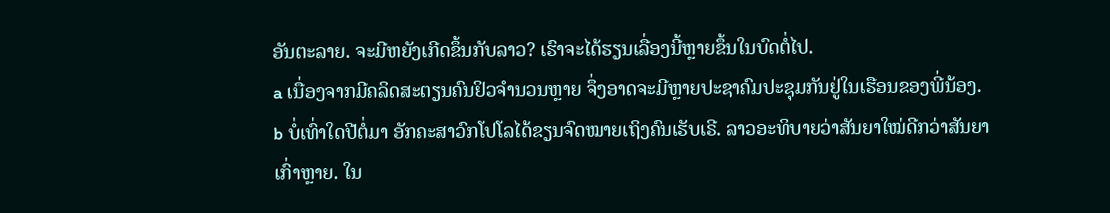ອັນຕະລາຍ. ຈະມີຫຍັງເກີດຂຶ້ນກັບລາວ? ເຮົາຈະໄດ້ຮຽນເລື່ອງນີ້ຫຼາຍຂຶ້ນໃນບົດຕໍ່ໄປ.
a ເນື່ອງຈາກມີຄລິດສະຕຽນຄົນຢິວຈຳນວນຫຼາຍ ຈຶ່ງອາດຈະມີຫຼາຍປະຊາຄົມປະຊຸມກັນຢູ່ໃນເຮືອນຂອງພີ່ນ້ອງ.
b ບໍ່ເທົ່າໃດປີຕໍ່ມາ ອັກຄະສາວົກໂປໂລໄດ້ຂຽນຈົດໝາຍເຖິງຄົນເຮັບເຣີ. ລາວອະທິບາຍວ່າສັນຍາໃໝ່ດີກວ່າສັນຍາເກົ່າຫຼາຍ. ໃນ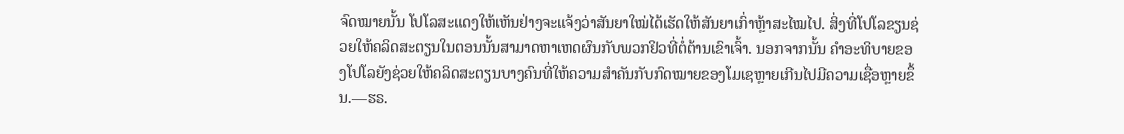ຈົດໝາຍນັ້ນ ໂປໂລສະແດງໃຫ້ເຫັນຢ່າງຈະແຈ້ງວ່າສັນຍາໃໝ່ໄດ້ເຮັດໃຫ້ສັນຍາເກົ່າຫຼ້າສະໄໝໄປ. ສິ່ງທີ່ໂປໂລຂຽນຊ່ວຍໃຫ້ຄລິດສະຕຽນໃນຕອນນັ້ນສາມາດຫາເຫດຜົນກັບພວກຢິວທີ່ຕໍ່ຕ້ານເຂົາເຈົ້າ. ນອກຈາກນັ້ນ ຄຳອະທິບາຍຂອງໂປໂລຍັງຊ່ວຍໃຫ້ຄລິດສະຕຽນບາງຄົນທີ່ໃຫ້ຄວາມສຳຄັນກັບກົດໝາຍຂອງໂມເຊຫຼາຍເກີນໄປມີຄວາມເຊື່ອຫຼາຍຂຶ້ນ.—ຮຣ.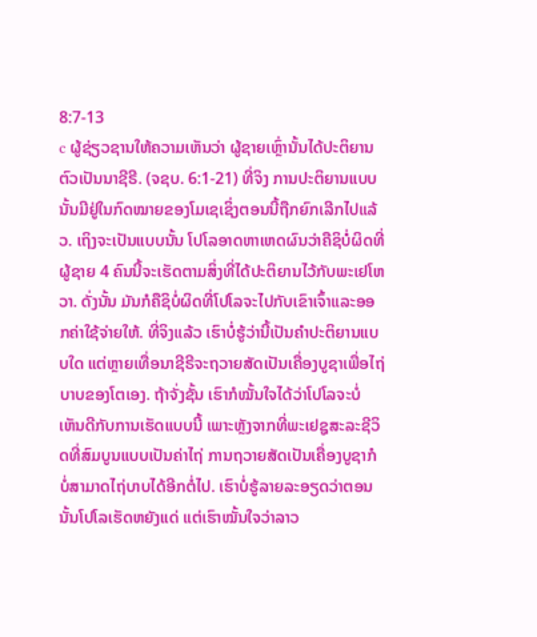8:7-13
c ຜູ້ຊ່ຽວຊານໃຫ້ຄວາມເຫັນວ່າ ຜູ້ຊາຍເຫຼົ່ານັ້ນໄດ້ປະຕິຍານຕົວເປັນນາຊີຣີ. (ຈຊບ. 6:1-21) ທີ່ຈິງ ການປະຕິຍານແບບນັ້ນມີຢູ່ໃນກົດໝາຍຂອງໂມເຊເຊິ່ງຕອນນີ້ຖືກຍົກເລີກໄປແລ້ວ. ເຖິງຈະເປັນແບບນັ້ນ ໂປໂລອາດຫາເຫດຜົນວ່າຄືຊິບໍ່ຜິດທີ່ຜູ້ຊາຍ 4 ຄົນນີ້ຈະເຮັດຕາມສິ່ງທີ່ໄດ້ປະຕິຍານໄວ້ກັບພະເຢໂຫວາ. ດັ່ງນັ້ນ ມັນກໍຄືຊິບໍ່ຜິດທີ່ໂປໂລຈະໄປກັບເຂົາເຈົ້າແລະອອກຄ່າໃຊ້ຈ່າຍໃຫ້. ທີ່ຈິງແລ້ວ ເຮົາບໍ່ຮູ້ວ່ານີ້ເປັນຄຳປະຕິຍານແບບໃດ ແຕ່ຫຼາຍເທື່ອນາຊີຣີຈະຖວາຍສັດເປັນເຄື່ອງບູຊາເພື່ອໄຖ່ບາບຂອງໂຕເອງ. ຖ້າຈັ່ງຊັ້ນ ເຮົາກໍໝັ້ນໃຈໄດ້ວ່າໂປໂລຈະບໍ່ເຫັນດີກັບການເຮັດແບບນີ້ ເພາະຫຼັງຈາກທີ່ພະເຢຊູສະລະຊີວິດທີ່ສົມບູນແບບເປັນຄ່າໄຖ່ ການຖວາຍສັດເປັນເຄື່ອງບູຊາກໍບໍ່ສາມາດໄຖ່ບາບໄດ້ອີກຕໍ່ໄປ. ເຮົາບໍ່ຮູ້ລາຍລະອຽດວ່າຕອນນັ້ນໂປໂລເຮັດຫຍັງແດ່ ແຕ່ເຮົາໝັ້ນໃຈວ່າລາວ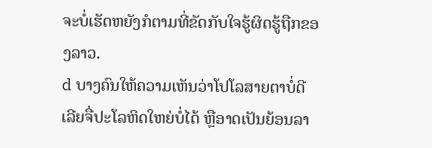ຈະບໍ່ເຮັດຫຍັງກໍຕາມທີ່ຂັດກັບໃຈຮູ້ຜິດຮູ້ຖືກຂອງລາວ.
d ບາງຄົນໃຫ້ຄວາມເຫັນວ່າໂປໂລສາຍຕາບໍ່ດີເລີຍຈື່ປະໂລຫິດໃຫຍ່ບໍ່ໄດ້ ຫຼືອາດເປັນຍ້ອນລາ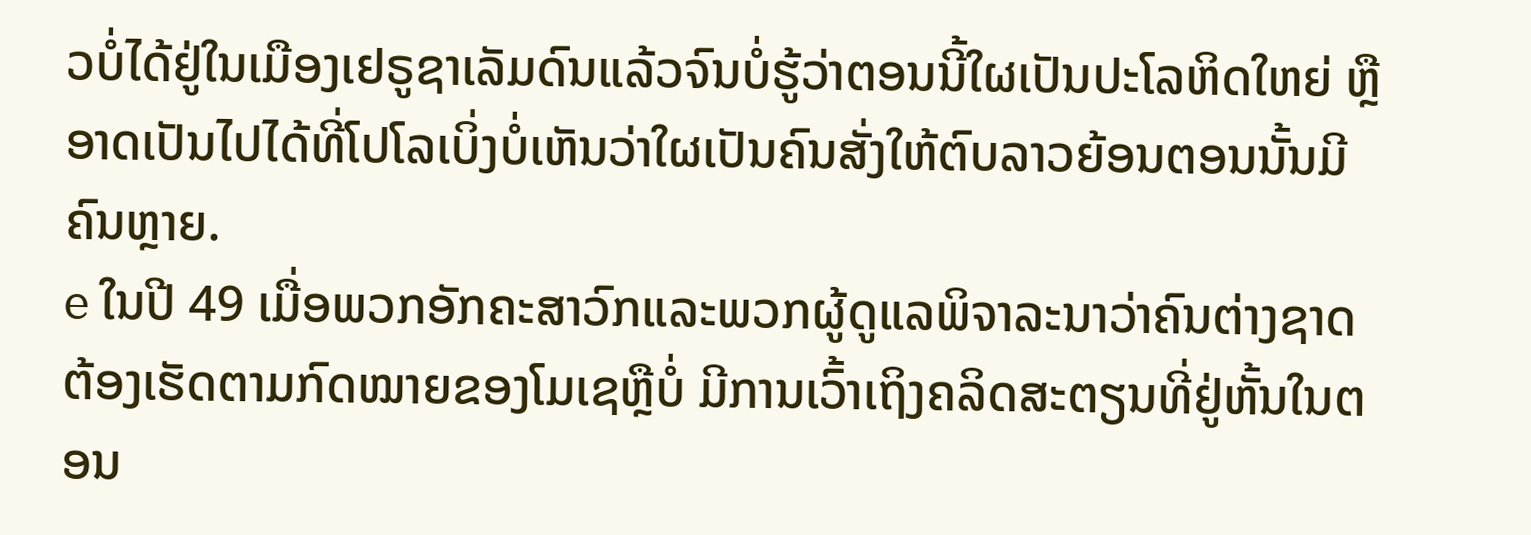ວບໍ່ໄດ້ຢູ່ໃນເມືອງເຢຣູຊາເລັມດົນແລ້ວຈົນບໍ່ຮູ້ວ່າຕອນນີ້ໃຜເປັນປະໂລຫິດໃຫຍ່ ຫຼືອາດເປັນໄປໄດ້ທີ່ໂປໂລເບິ່ງບໍ່ເຫັນວ່າໃຜເປັນຄົນສັ່ງໃຫ້ຕົບລາວຍ້ອນຕອນນັ້ນມີຄົນຫຼາຍ.
e ໃນປີ 49 ເມື່ອພວກອັກຄະສາວົກແລະພວກຜູ້ດູແລພິຈາລະນາວ່າຄົນຕ່າງຊາດຕ້ອງເຮັດຕາມກົດໝາຍຂອງໂມເຊຫຼືບໍ່ ມີການເວົ້າເຖິງຄລິດສະຕຽນທີ່ຢູ່ຫັ້ນໃນຕອນ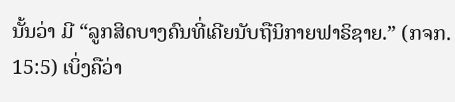ນັ້ນວ່າ ມີ “ລູກສິດບາງຄົນທີ່ເຄີຍນັບຖືນິກາຍຟາຣິຊາຍ.” (ກຈກ. 15:5) ເບິ່ງຄືວ່າ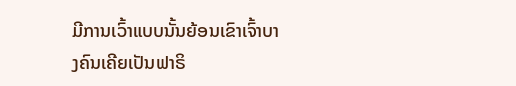ມີການເວົ້າແບບນັ້ນຍ້ອນເຂົາເຈົ້າບາງຄົນເຄີຍເປັນຟາຣິ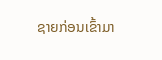ຊາຍກ່ອນເຂົ້າມາ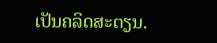ເປັນຄລິດສະຕຽນ.